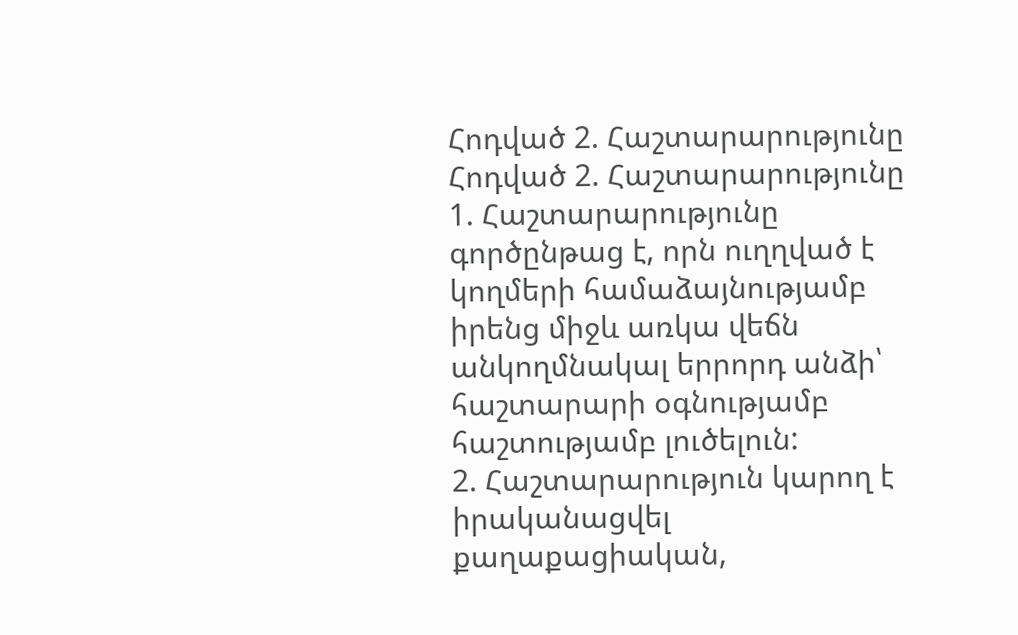Հոդված 2. Հաշտարարությունը
Հոդված 2. Հաշտարարությունը
1. Հաշտարարությունը գործընթաց է, որն ուղղված է կողմերի համաձայնությամբ իրենց միջև առկա վեճն անկողմնակալ երրորդ անձի՝ հաշտարարի օգնությամբ հաշտությամբ լուծելուն:
2. Հաշտարարություն կարող է իրականացվել քաղաքացիական,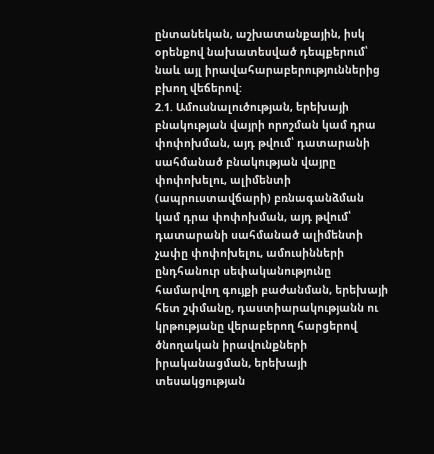ընտանեկան, աշխատանքային, իսկ օրենքով նախատեսված դեպքերում՝ նաև այլ իրավահարաբերություններից բխող վեճերով:
2.1. Ամուսնալուծության, երեխայի բնակության վայրի որոշման կամ դրա փոփոխման, այդ թվում՝ դատարանի սահմանած բնակության վայրը փոփոխելու, ալիմենտի (ապրուստավճարի) բռնագանձման կամ դրա փոփոխման, այդ թվում՝ դատարանի սահմանած ալիմենտի չափը փոփոխելու, ամուսինների ընդհանուր սեփականությունը համարվող գույքի բաժանման, երեխայի հետ շփմանը, դաստիարակությանն ու կրթությանը վերաբերող հարցերով ծնողական իրավունքների իրականացման, երեխայի տեսակցության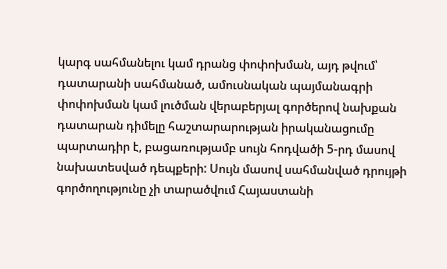կարգ սահմանելու կամ դրանց փոփոխման, այդ թվում՝ դատարանի սահմանած, ամուսնական պայմանագրի փոփոխման կամ լուծման վերաբերյալ գործերով նախքան դատարան դիմելը հաշտարարության իրականացումը պարտադիր է, բացառությամբ սույն հոդվածի 5-րդ մասով նախատեսված դեպքերի: Սույն մասով սահմանված դրույթի գործողությունը չի տարածվում Հայաստանի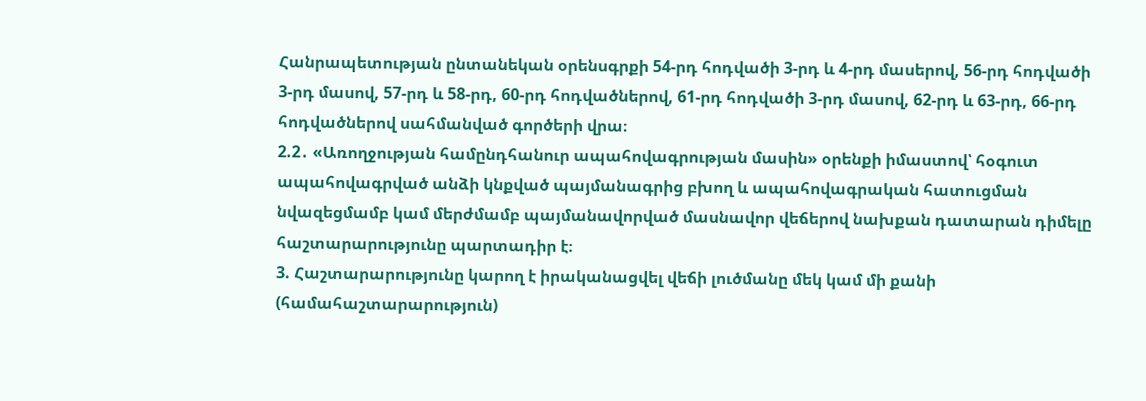Հանրապետության ընտանեկան օրենսգրքի 54-րդ հոդվածի 3-րդ և 4-րդ մասերով, 56-րդ հոդվածի 3-րդ մասով, 57-րդ և 58-րդ, 60-րդ հոդվածներով, 61-րդ հոդվածի 3-րդ մասով, 62-րդ և 63-րդ, 66-րդ հոդվածներով սահմանված գործերի վրա։
2.2․ «Առողջության համընդհանուր ապահովագրության մասին» օրենքի իմաստով՝ հօգուտ ապահովագրված անձի կնքված պայմանագրից բխող և ապահովագրական հատուցման նվազեցմամբ կամ մերժմամբ պայմանավորված մասնավոր վեճերով նախքան դատարան դիմելը հաշտարարությունը պարտադիր է։
3. Հաշտարարությունը կարող է իրականացվել վեճի լուծմանը մեկ կամ մի քանի (համահաշտարարություն)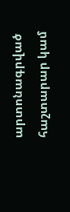արտոնագրված հաշտարար կամ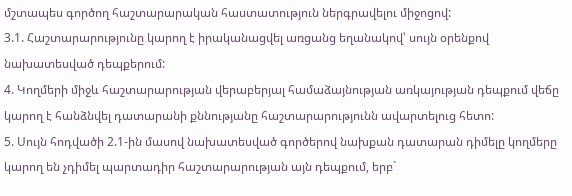մշտապես գործող հաշտարարական հաստատություն ներգրավելու միջոցով:
3.1. Հաշտարարությունը կարող է իրականացվել առցանց եղանակով՝ սույն օրենքով նախատեսված դեպքերում:
4. Կողմերի միջև հաշտարարության վերաբերյալ համաձայնության առկայության դեպքում վեճը կարող է հանձնվել դատարանի քննությանը հաշտարարությունն ավարտելուց հետո:
5. Սույն հոդվածի 2.1-ին մասով նախատեսված գործերով նախքան դատարան դիմելը կողմերը կարող են չդիմել պարտադիր հաշտարարության այն դեպքում, երբ`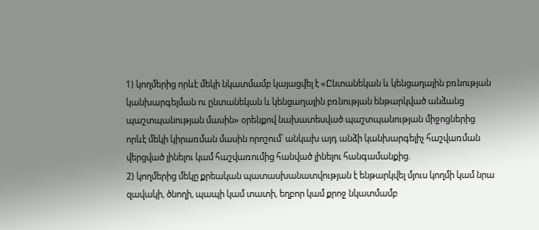1) կողմերից որևէ մեկի նկատմամբ կայացվել է «Ընտանեկան և կենցաղային բռնության կանխարգելման ու ընտանեկան և կենցաղային բռնության ենթարկված անձանց պաշտպանության մասին» օրենքով նախատեսված պաշտպանության միջոցներից որևէ մեկի կիրառման մասին որոշում՝ անկախ այդ անձի կանխարգելիչ հաշվառման վերցված լինելու կամ հաշվառումից հանված լինելու հանգամանքից.
2) կողմերից մեկը քրեական պատասխանատվության է ենթարկվել մյուս կողմի կամ նրա զավակի, ծնողի, պապի կամ տատի, եղբոր կամ քրոջ նկատմամբ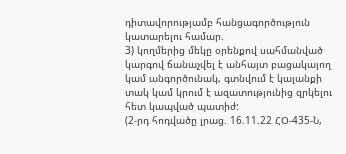դիտավորությամբ հանցագործություն կատարելու համար.
3) կողմերից մեկը օրենքով սահմանված կարգով ճանաչվել է անհայտ բացակայող կամ անգործունակ, գտնվում է կալանքի տակ կամ կրում է ազատությունից զրկելու հետ կապված պատիժ:
(2-րդ հոդվածը լրաց. 16.11.22 ՀՕ-435-Ն,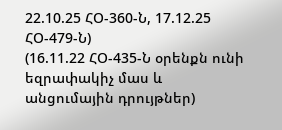22.10.25 ՀՕ-360-Ն, 17.12.25 ՀՕ-479-Ն)
(16.11.22 ՀՕ-435-Ն օրենքն ունի եզրափակիչ մաս և անցումային դրույթներ)